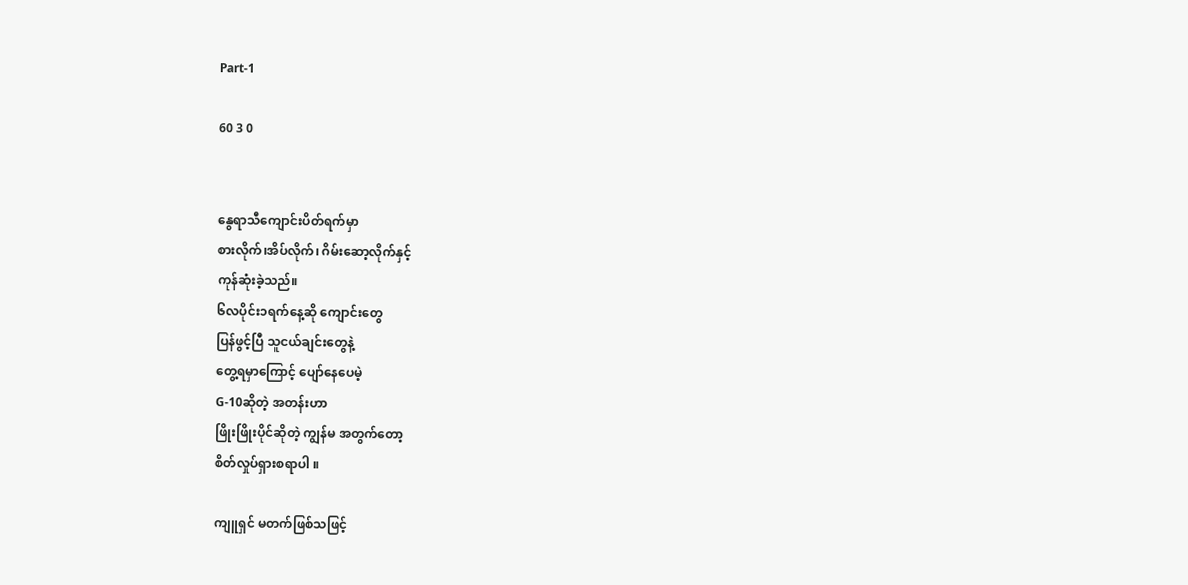Part-1

60 3 0


နွေရာသီကျောင်းပိတ်ရက်မှာ
စားလိုက်၊အိပ်လိုက်၊ ဂိမ်းဆော့လိုက်နှင့်
ကုန်ဆုံးခဲ့သည်။
၆လပိုင်း၁ရက်နေ့ဆို ကျောင်းတွေ
ပြန်ဖွင့်ပြီ သူငယ်ချင်းတွေနဲ့
တွေ့ရမှာကြောင့် ပျော်နေပေမဲ့
G-10ဆိုတဲ့ အတန်းဟာ
ဖြိုးဖြိုးပိုင်ဆိုတဲ့ ကျွန်မ အတွက်တော့
စိတ်လှုပ်ရှားစရာပါ ။

ကျူရှင် မတက်ဖြစ်သဖြင့်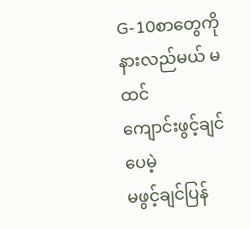G-10စာတွေကို နားလည်မယ် မထင်
ကျောင်းဖွင့်ချင်ပေမဲ့
မဖွင့်ချင်ပြန်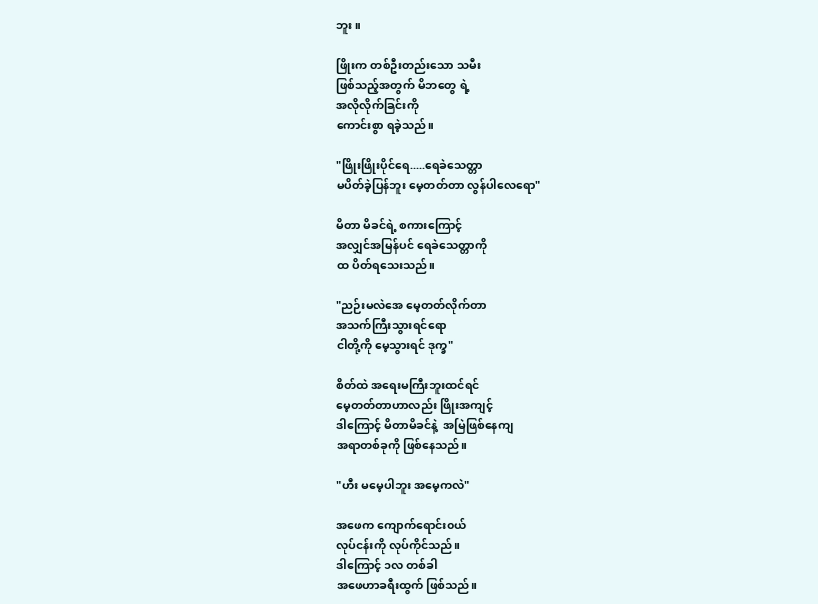ဘူး ။

ဖြိုးက တစ်ဦးတည်းသော သမီး
ဖြစ်သည့်အတွက် မိဘတွေ ရဲ့
အလိုလိုက်ခြင်းကို
ကောင်းစွာ ရခဲ့သည်။

"ဖြိုးဖြိုးပိုင်ရေ.....ရေခဲသေတ္တာ
မပိတ်ခဲ့ပြန်ဘူး မေ့တတ်တာ လွန်ပါလေရော"

မိတာ မိခင်ရဲ့ စကားကြောင့်
အလျှင်အမြန်ပင် ရေခဲသေတ္တာကို
ထ ပိတ်ရသေးသည်။

"ညဉ်းမလဲအေ မေ့တတ်လိုက်တာ
အသက်ကြီးသွားရင်ရော ‌
ငါတို့ကို မေ့သွားရင် ဒုက္ခ"

စိတ်ထဲ အရေးမကြီးဘူးထင်ရင်
မေ့တတ်တာဟာလည်း ဖြိုးအကျင့်
ဒါကြောင့် မိတာမိခင်နဲ့  အမြဲဖြစ်နေကျ
အရာတစ်ခုကို ဖြစ်နေသည်။

"ဟီး မမေ့ပါဘူး အမေ့ကလဲ"

အဖေက ကျောက်ရောင်း၀ယ်
လုပ်ငန်းကို လုပ်ကိုင်သည်။
ဒါကြောင့် ၁လ တစ်ခါ
အဖေဟာခရီးထွက် ဖြစ်သည်။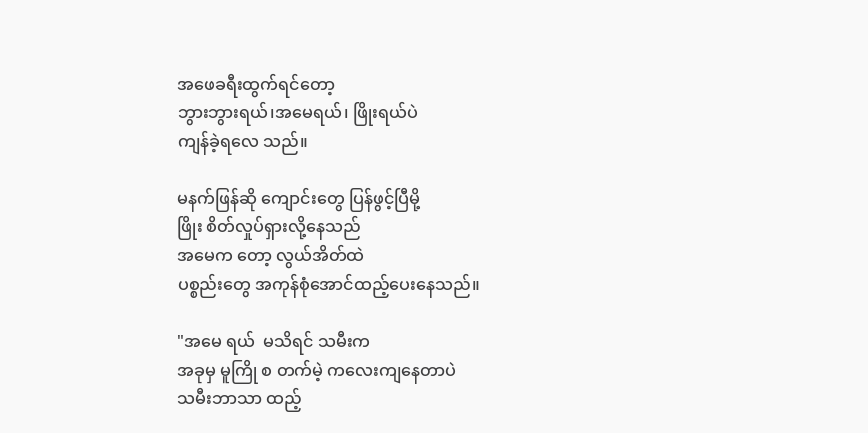အဖေခရီးထွက်ရင်တော့
ဘွားဘွားရယ်၊အမေရယ်၊ ဖြိုးရယ်ပဲ
ကျန်ခဲ့ရလေ သည်။

မနက်ဖြန်ဆို ကျောင်းတွေ ပြန်ဖွင့်ပြီမို့
ဖြိုး စိတ်လှုပ်ရှားလို့နေသည်
အမေက တော့ လွယ်အိတ်ထဲ
ပစ္စည်းတွေ အကုန်စုံအောင်ထည့်ပေးနေသည်။

"အမေ ရယ်  မသိရင် သမီးက
အခုမှ မူကြို စ တက်မဲ့ ကလေးကျနေတာပဲ
သမီးဘာသာ ထည့်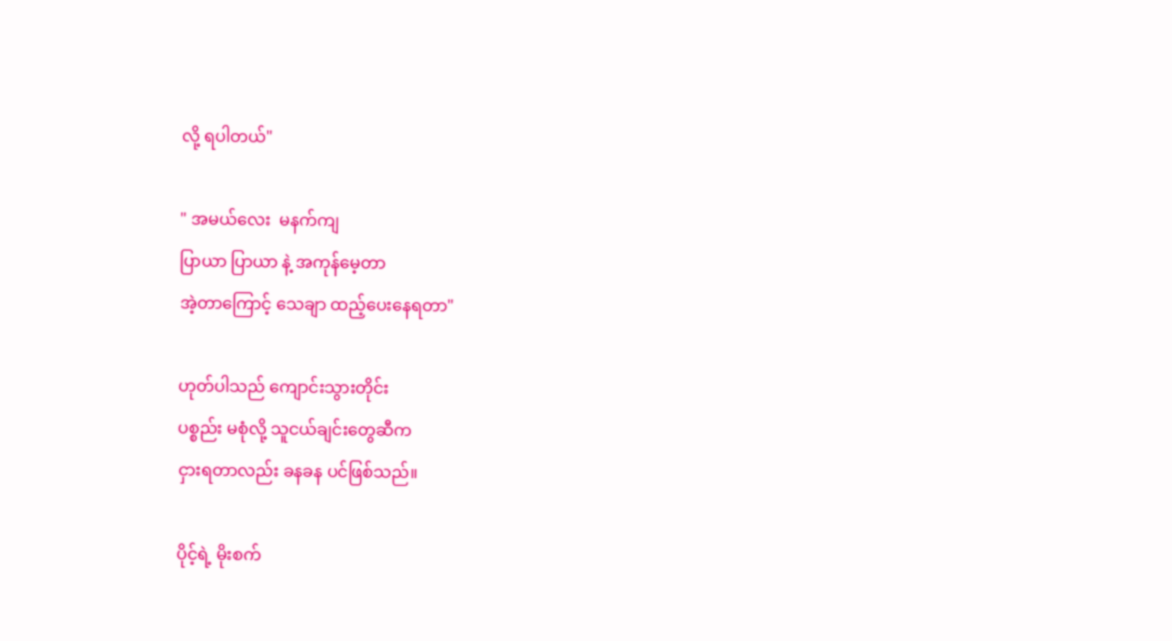လို့ ရပါတယ်"

" အမယ်လေး  မနက်ကျ
ပြာယာ ပြာယာ နဲ့ အကုန်မေ့တာ
အဲ့တာကြောင့် သေချာ ထည့်ပေးနေရတာ"

ဟုတ်ပါသည် ကျောင်းသွားတိုင်း
ပစ္စည်း မစုံလို့ သူငယ်ချင်းတွေဆီက
ငှားရတာလည်း ခနခန ပင်ဖြစ်သည်။

ပိုင့်ရဲ့ မိုးစက်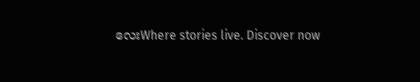လေးWhere stories live. Discover now